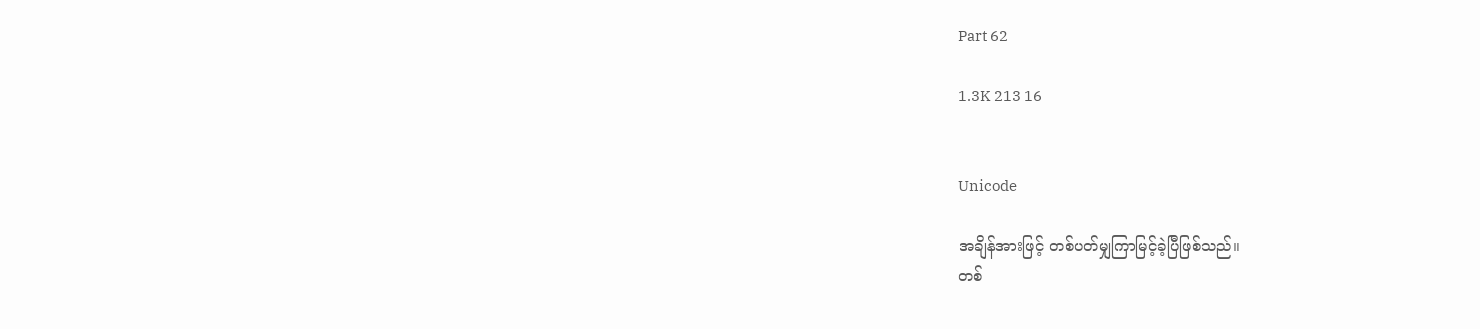Part 62

1.3K 213 16


Unicode

အချိန်အားဖြင့် တစ်ပတ်မျှကြာမြင့်ခဲ့ပြီဖြစ်သည်။
တစ်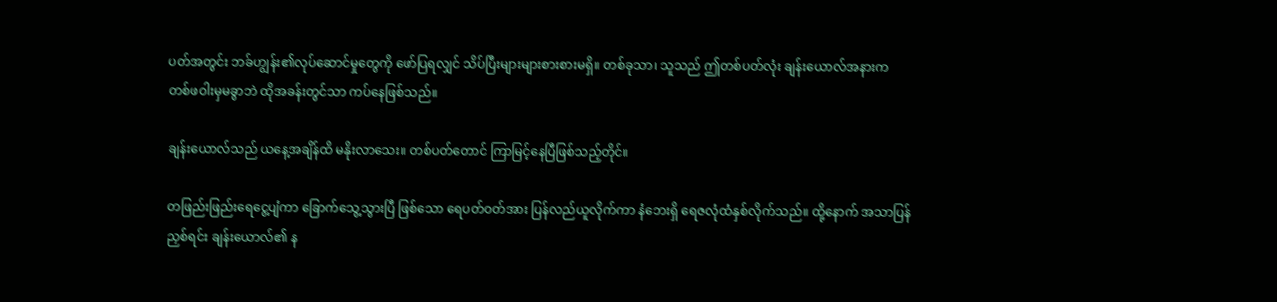ပတ်အတွင်း ဘခ်ဟျွန်း၏လုပ်ဆောင်မှုတွေကို ဖော်ပြရလျှင် သိပ်ပြီးများများစားစားမရှိ။ တစ်ခုသာ၊ သူသည် ဤတစ်ပတ်လုံး ချန်းယောလ်အနားက တစ်ဖဝါးမှမခွာဘဲ ထိုအခန်းတွင်သာ ကပ်နေဖြစ်သည်။

ချန်းယောလ်သည် ယနေ့အချိန်ထိ မနိုးလာသေး။ တစ်ပတ်တောင် ကြာမြင့်နေပြီဖြစ်သည့်တိုင်။

တဖြည်းဖြည်းရေငွေ့ပျံကာ ခြောက်သွေ့သွားပြီ ဖြစ်သော ရေပတ်ဝတ်အား ပြန်လည်ယူလိုက်ကာ နံဘေးရှိ ရေဇလုံထံနှစ်လိုက်သည်။ ထို့နောက် အသာပြန်ညှစ်ရင်း ချန်းယောလ်၏ န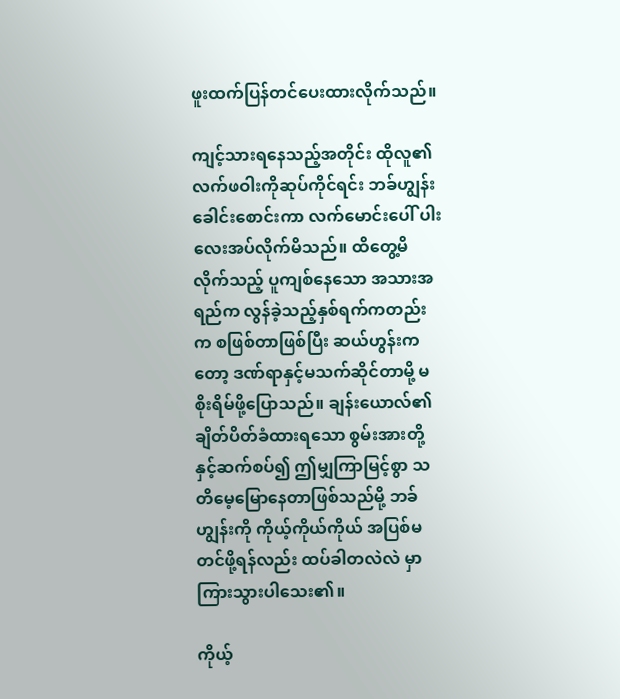ဖူးထက်ပြန်တင်ပေးထားလိုက်သည်။

ကျင့်သားရနေသည့်အတိုင်း ထိုလူ၏လက်ဖဝါးကိုဆုပ်ကိုင်ရင်း ဘခ်ဟျွန်းခေါင်းစောင်းကာ လက်မောင်းပေါ် ပါးလေးအပ်လိုက်မိသည်။ ထိတွေ့မိလိုက်သည့် ပူကျစ်နေသော အသားအရည်က လွန်ခဲ့သည့်နှစ်ရက်ကတည်းက စဖြစ်တာဖြစ်ပြီး ဆယ်ဟွန်းကတော့ ဒဏ်ရာနှင့်မသက်ဆိုင်တာမို့ မစိုးရိမ်ဖို့ပြောသည်။ ချန်းယောလ်၏ ချိတ်ပိတ်ခံထားရသော စွမ်းအားတို့နှင့်ဆက်စပ်၍ ဤမျှကြာမြင့်စွာ သတိမေ့မြောနေတာဖြစ်သည်မို့ ဘခ်ဟျွန်းကို ကိုယ့်ကိုယ်ကိုယ် အပြစ်မတင်ဖို့ရန်လည်း ထပ်ခါတလဲလဲ မှာကြားသွားပါသေး၏။

ကိုယ့်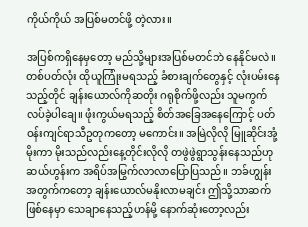ကိုယ်ကိုယ် အပြစ်မတင်ဖို့ တဲ့လား။

အပြစ်ကရှိနေမှတော့ မည်သို့များအပြစ်မတင်ဘဲ နေနိုင်မလဲ။ တစ်ပတ်လုံး ထိုယူကြုံးမရသည့် ခံစားချက်တွေနှင့် လုံးပမ်းနေသည့်တိုင် ချန်းယောလ်ကိုဆတိုး ဂရုစိုက်ဖို့လည်း သူမကွက်လပ်ခဲ့ပါချေ။ ဖုံးကွယ်မရသည့် စိတ်အခြေအနေကြောင့် ပတ်ဝန်းကျင်ရာသီဥတုကတော့ မကောင်း။ အမြဲလိုလို မြူဆိုင်းအုံ့မိုးကာ မိုးသည်လည်းနေ့တိုင်းလိုလို တဖွဲဖွဲရွာသွန်းနေသည်ဟု ဆယ်ဟွန်းက အရိပ်အမြွက်လာလာပြောပြသည်။ ဘခ်ဟျွန်းအတွက်ကတော့ ချန်းယောလ်မနိုးလာမချင်း ဤသို့သာဆက်ဖြစ်နေမှာ သေချာနေသည့်ဟန်မို့ နောက်ဆုံးတော့လည်း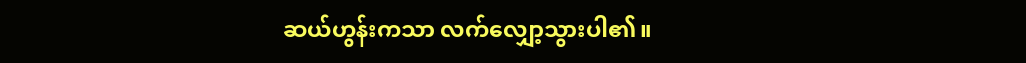ဆယ်ဟွန်းကသာ လက်လျှော့သွားပါ၏။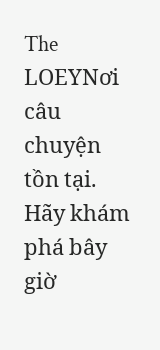The LOEYNơi câu chuyện tồn tại. Hãy khám phá bây giờ